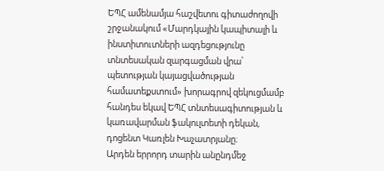ԵՊՀ ամենամյա հաշվետու գիտաժողովի շրջանակում «Մարդկային կապիտալի և ինստիտուտների ազդեցությունը տնտեսական զարգացման վրա՝ պետության կայացվածության համատեքստում» խորագրով զեկուցմամբ հանդես եկավ ԵՊՀ տնտեսագիտության և կառավարման ֆակուլտետի դեկան, դոցենտ Կառլեն Խաչատրյանը։
Արդեն երրորդ տարին անընդմեջ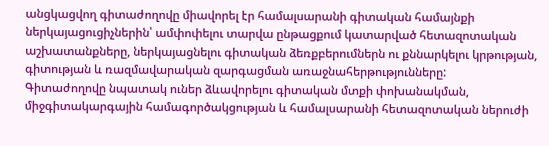անցկացվող գիտաժողովը միավորել էր համալսարանի գիտական համայնքի ներկայացուցիչներին՝ ամփոփելու տարվա ընթացքում կատարված հետազոտական աշխատանքները, ներկայացնելու գիտական ձեռքբերումներն ու քննարկելու կրթության, գիտության և ռազմավարական զարգացման առաջնահերթությունները:
Գիտաժողովը նպատակ ուներ ձևավորելու գիտական մտքի փոխանակման, միջգիտակարգային համագործակցության և համալսարանի հետազոտական ներուժի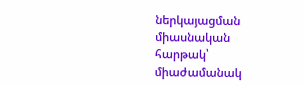ներկայացման միասնական հարթակ՝ միաժամանակ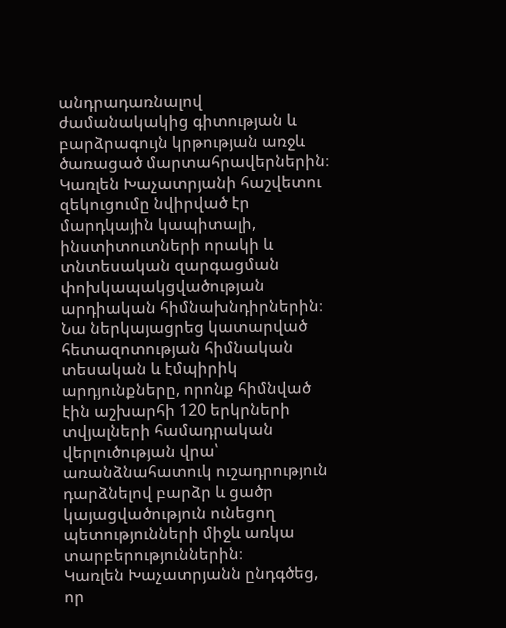անդրադառնալով ժամանակակից գիտության և բարձրագույն կրթության առջև ծառացած մարտահրավերներին։
Կառլեն Խաչատրյանի հաշվետու զեկուցումը նվիրված էր մարդկային կապիտալի, ինստիտուտների որակի և տնտեսական զարգացման փոխկապակցվածության արդիական հիմնախնդիրներին։ Նա ներկայացրեց կատարված հետազոտության հիմնական տեսական և էմպիրիկ արդյունքները, որոնք հիմնված էին աշխարհի 120 երկրների տվյալների համադրական վերլուծության վրա՝ առանձնահատուկ ուշադրություն դարձնելով բարձր և ցածր կայացվածություն ունեցող պետությունների միջև առկա տարբերություններին։
Կառլեն Խաչատրյանն ընդգծեց, որ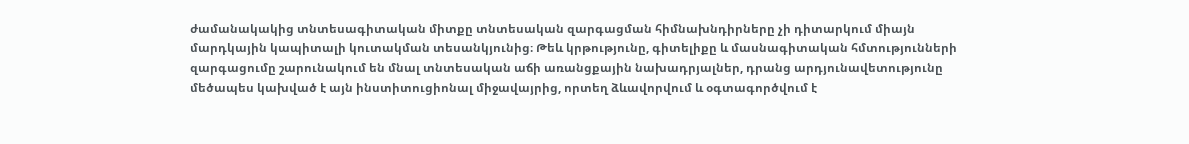ժամանակակից տնտեսագիտական միտքը տնտեսական զարգացման հիմնախնդիրները չի դիտարկում միայն մարդկային կապիտալի կուտակման տեսանկյունից։ Թեև կրթությունը, գիտելիքը և մասնագիտական հմտությունների զարգացումը շարունակում են մնալ տնտեսական աճի առանցքային նախադրյալներ, դրանց արդյունավետությունը մեծապես կախված է այն ինստիտուցիոնալ միջավայրից, որտեղ ձևավորվում և օգտագործվում է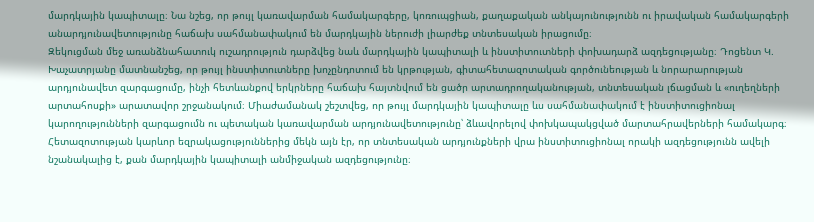մարդկային կապիտալը։ Նա նշեց, որ թույլ կառավարման համակարգերը, կոռուպցիան, քաղաքական անկայունությունն ու իրավական համակարգերի անարդյունավետությունը հաճախ սահմանափակում են մարդկային ներուժի լիարժեք տնտեսական իրացումը։
Զեկուցման մեջ առանձնահատուկ ուշադրություն դարձվեց նաև մարդկային կապիտալի և ինստիտուտների փոխադարձ ազդեցությանը։ Դոցենտ Կ. Խաչատրյանը մատնանշեց, որ թույլ ինստիտուտները խոչընդոտում են կրթության, գիտահետազոտական գործունեության և նորարարության արդյունավետ զարգացումը, ինչի հետևանքով երկրները հաճախ հայտնվում են ցածր արտադրողականության, տնտեսական լճացման և «ուղեղների արտահոսքի» արատավոր շրջանակում։ Միաժամանակ շեշտվեց, որ թույլ մարդկային կապիտալը ևս սահմանափակում է ինստիտուցիոնալ կարողությունների զարգացումն ու պետական կառավարման արդյունավետությունը՝ ձևավորելով փոխկապակցված մարտահրավերների համակարգ։
Հետազոտության կարևոր եզրակացություններից մեկն այն էր, որ տնտեսական արդյունքների վրա ինստիտուցիոնալ որակի ազդեցությունն ավելի նշանակալից է, քան մարդկային կապիտալի անմիջական ազդեցությունը։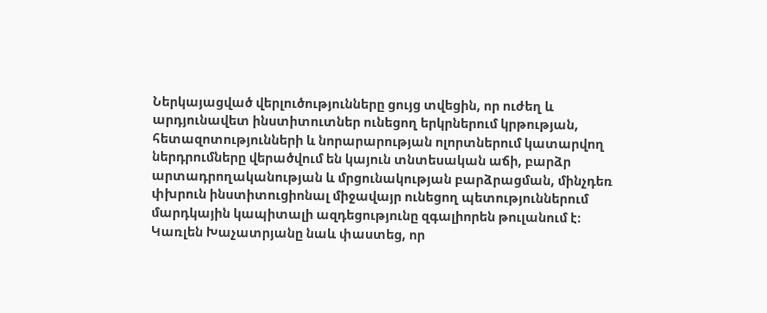Ներկայացված վերլուծությունները ցույց տվեցին, որ ուժեղ և արդյունավետ ինստիտուտներ ունեցող երկրներում կրթության, հետազոտությունների և նորարարության ոլորտներում կատարվող ներդրումները վերածվում են կայուն տնտեսական աճի, բարձր արտադրողականության և մրցունակության բարձրացման, մինչդեռ փխրուն ինստիտուցիոնալ միջավայր ունեցող պետություններում մարդկային կապիտալի ազդեցությունը զգալիորեն թուլանում է։
Կառլեն Խաչատրյանը նաև փաստեց, որ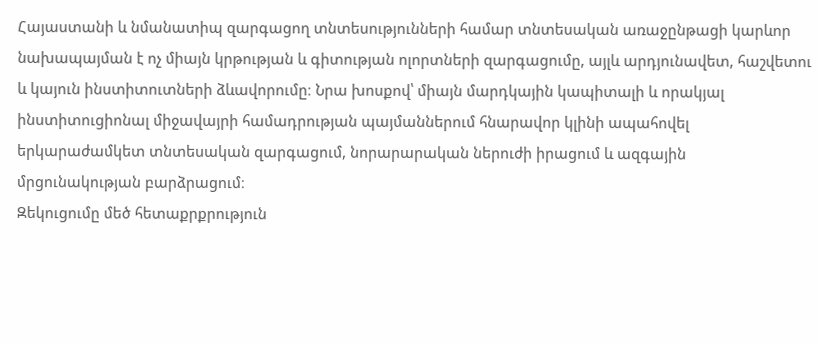Հայաստանի և նմանատիպ զարգացող տնտեսությունների համար տնտեսական առաջընթացի կարևոր նախապայման է ոչ միայն կրթության և գիտության ոլորտների զարգացումը, այլև արդյունավետ, հաշվետու և կայուն ինստիտուտների ձևավորումը։ Նրա խոսքով՝ միայն մարդկային կապիտալի և որակյալ ինստիտուցիոնալ միջավայրի համադրության պայմաններում հնարավոր կլինի ապահովել երկարաժամկետ տնտեսական զարգացում, նորարարական ներուժի իրացում և ազգային մրցունակության բարձրացում։
Զեկուցումը մեծ հետաքրքրություն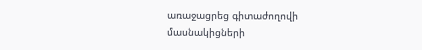առաջացրեց գիտաժողովի մասնակիցների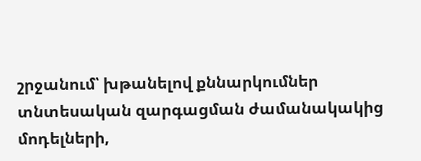շրջանում՝ խթանելով քննարկումներ տնտեսական զարգացման ժամանակակից մոդելների,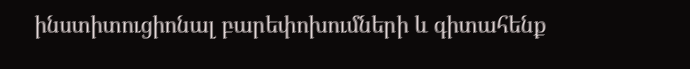ինստիտուցիոնալ բարեփոխումների և գիտահենք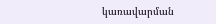կառավարման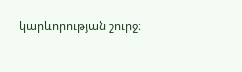կարևորության շուրջ։